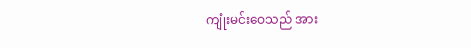ကျုံးမင်းဝေသည် အား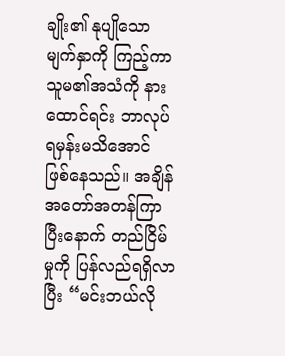ချိုး၏ နုပျိုသော မျက်နှာကို ကြည့်ကာ သူမ၏အသံကို နားထောင်ရင်း ဘာလုပ်ရမှန်းမသိအောင် ဖြစ်နေသည်။ အချိန်အတော်အတန်ကြာပြီးနောက် တည်ငြိမ်မှုကို ပြန်လည်ရရှိလာပြီး “မင်းဘယ်လို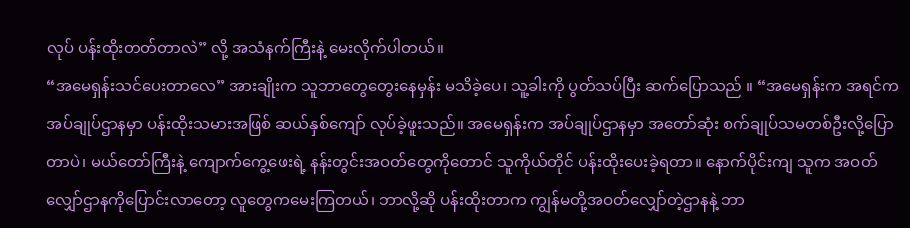လုပ် ပန်းထိုးတတ်တာလဲ” လို့ အသံနက်ကြီးနဲ့ မေးလိုက်ပါတယ်။
“အမေရှန်းသင်ပေးတာလေ” အားချိုးက သူဘာတွေတွေးနေမှန်း မသိခဲ့ပေ၊ သူ့ခါးကို ပွတ်သပ်ပြီး ဆက်ပြောသည် ။ “အမေရှန်းက အရင်က အပ်ချုပ်ဌာနမှာ ပန်းထိုးသမားအဖြစ် ဆယ်နှစ်ကျော် လုပ်ခဲ့ဖူးသည်။ အမေရှန်းက အပ်ချုပ်ဌာနမှာ အတော်ဆုံး စက်ချုပ်သမတစ်ဦးလို့ပြောတာပဲ၊ မယ်တော်ကြီးနဲ့ ကျောက်ကွေ့ဖေးရဲ့ နန်းတွင်းအဝတ်တွေကိုတောင် သူကိုယ်တိုင် ပန်းထိုးပေးခဲ့ရတာ။ နောက်ပိုင်းကျ သူက အဝတ်လျှော်ဌာနကိုပြောင်းလာတော့ လူတွေကမေးကြတယ်၊ ဘာလို့ဆို ပန်းထိုးတာက ကျွန်မတို့အဝတ်လျှော်တဲ့ဌာနနဲ့ ဘာ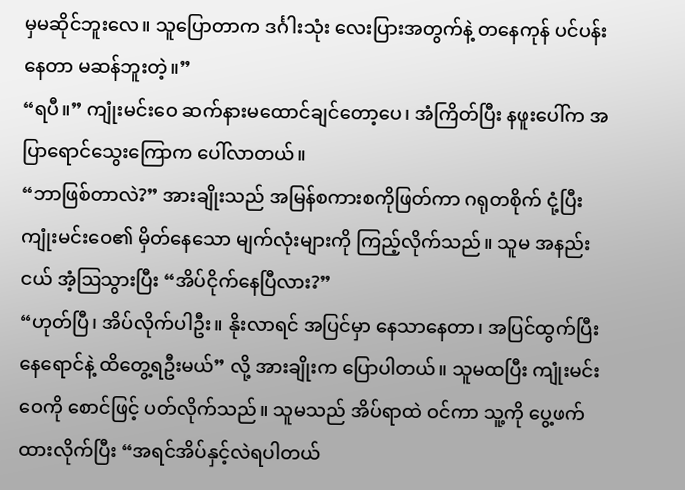မှမဆိုင်ဘူးလေ။ သူပြောတာက ဒင်္ဂါးသုံး လေးပြားအတွက်နဲ့ တနေကုန် ပင်ပန်းနေတာ မဆန်ဘူးတဲ့။”
“ရပီ။” ကျုံးမင်းဝေ ဆက်နားမထောင်ချင်တော့ပေ၊ အံကြိတ်ပြီး နဖူးပေါ်က အပြာရောင်သွေးကြောက ပေါ်လာတယ်။
“ဘာဖြစ်တာလဲ?” အားချိုးသည် အမြန်စကားစကိုဖြတ်ကာ ဂရုတစိုက် ငုံ့ပြီး ကျုံးမင်းဝေ၏ မှိတ်နေသော မျက်လုံးများကို ကြည့်လိုက်သည်။ သူမ အနည်းငယ် အံ့ဩသွားပြီး “အိပ်ငိုက်နေပြီလား?”
“ဟုတ်ပြီ၊ အိပ်လိုက်ပါဦး။ နိုးလာရင် အပြင်မှာ နေသာနေတာ၊ အပြင်ထွက်ပြီး နေရောင်နဲ့ ထိတွေ့ရဦးမယ်” လို့ အားချိုးက ပြောပါတယ်။ သူမထပြီး ကျုံးမင်းဝေကို စောင်ဖြင့် ပတ်လိုက်သည်။ သူမသည် အိပ်ရာထဲ ဝင်ကာ သူ့ကို ပွေ့ဖက်ထားလိုက်ပြီး “အရင်အိပ်နှင့်လဲရပါတယ်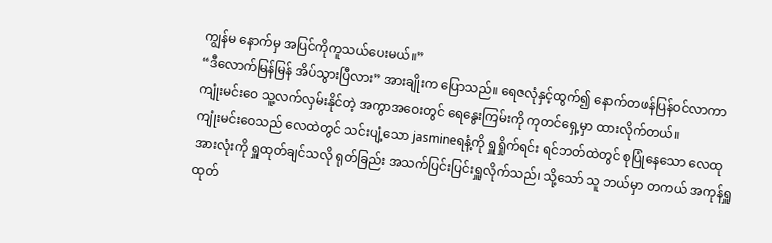ကျွန်မ နောက်မှ အပြင်ကိုကူသယ်ပေးမယ်။”
“ဒီလောက်မြန်မြန် အိပ်သွားပြီလား” အားချိုးက ပြောသည်။ ရေဇလုံနှင့်ထွက်၍ နောက်တဖန်ပြန်ဝင်လာကာ ကျုံးမင်းဝေ သူ့လက်လှမ်းနိုင်တဲ့ အကွာအဝေးတွင် ရေနွေးကြမ်းကို ကုတင်ရှေ့မှာ ထားလိုက်တယ်။
ကျုံးမင်းဝေသည် လေထဲတွင် သင်းပျံ့သော jasmineရနံ့ကို ရှူရှိုက်ရင်း ရင်ဘတ်ထဲတွင် စုပြုံနေသော လေထုအားလုံးကို ရှူထုတ်ချင်သလို ရုတ်ခြည်း အသက်ပြင်းပြင်းရှူလိုက်သည်၊ သို့သော် သူ ဘယ်မှာ တကယ် အကုန်ရှူထုတ်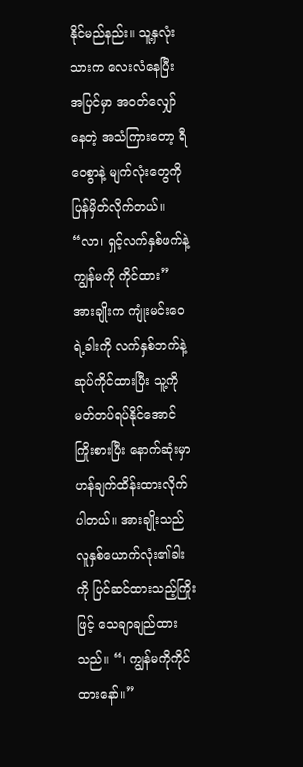နိုင်မည်နည်း။ သူ့နှလုံးသားက လေးလံနေပြီး အပြင်မှာ အဝတ်လျှော်နေတဲ့ အသံကြားတော့ ရီဝေစွာနဲ့ မျက်လုံးတွေကို ပြန်မှိတ်လိုက်တယ်။
“လာ၊ ရှင့်လက်နှစ်ဖက်နဲ့ ကျွန်မကို ကိုင်ထား” အားချိုးက ကျုံးမင်းဝေရဲ့ခါးကို လက်နှစ်ဘက်နဲ့ ဆုပ်ကိုင်ထားပြီး သူ့ကို မတ်တပ်ရပ်နိုင်အောင် ကြိုးစားပြီး နောက်ဆုံးမှာ ဟန်ချက်ထိန်းထားလိုက်ပါတယ်။ အားချိုးသည် လူနှစ်ယောက်လုံး၏ခါးကို ပြင်ဆင်ထားသည့်ကြိုးဖြင့် သေချာချည်ထားသည်။ “၊ ကျွန်မကိုကိုင်ထားနော်။”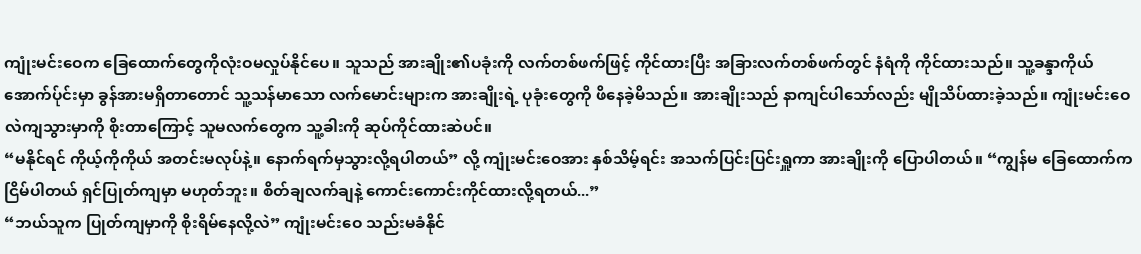ကျုံးမင်းဝေက ခြေထောက်တွေကိုလုံးဝမလှုပ်နိုင်ပေ။ သူသည် အားချိုး၏ပခုံးကို လက်တစ်ဖက်ဖြင့် ကိုင်ထားပြီး အခြားလက်တစ်ဖက်တွင် နံရံကို ကိုင်ထားသည်။ သူ့ခန္ဒာကိုယ်အောက်ပ်ုင်းမှာ ခွန်အားမရှိတာတောင် သူ့သန်မာသော လက်မောင်းများက အားချိုးရဲ့ ပုခုံးတွေကို ဖိနေခဲ့မိသည်။ အားချိုးသည် နာကျင်ပါသော်လည်း မျိုသိပ်ထားခဲ့သည်။ ကျုံးမင်းဝေလဲကျသွားမှာကို စိုးတာကြောင့် သူမလက်တွေက သူ့ခါးကို ဆုပ်ကိုင်ထားဆဲပင်။
“မနိုင်ရင် ကိုယ့်ကိုကိုယ် အတင်းမလုပ်နဲ့။ နောက်ရက်မှသွားလို့ရပါတယ်” လို့ ကျုံးမင်းဝေအား နှစ်သိမ့်ရင်း အသက်ပြင်းပြင်းရှူကာ အားချိုးကို ပြောပါတယ်။ “ကျွန်မ ခြေထောက်ကငြိမ်ပါတယ် ရှင်ပြုတ်ကျမှာ မဟုတ်ဘူး။ စိတ်ချလက်ချနဲ့ ကောင်းကောင်းကိုင်ထားလို့ရတယ်...”
“ဘယ်သူက ပြုတ်ကျမှာကို စိုးရိမ်နေလို့လဲ” ကျုံးမင်းဝေ သည်းမခံနိုင်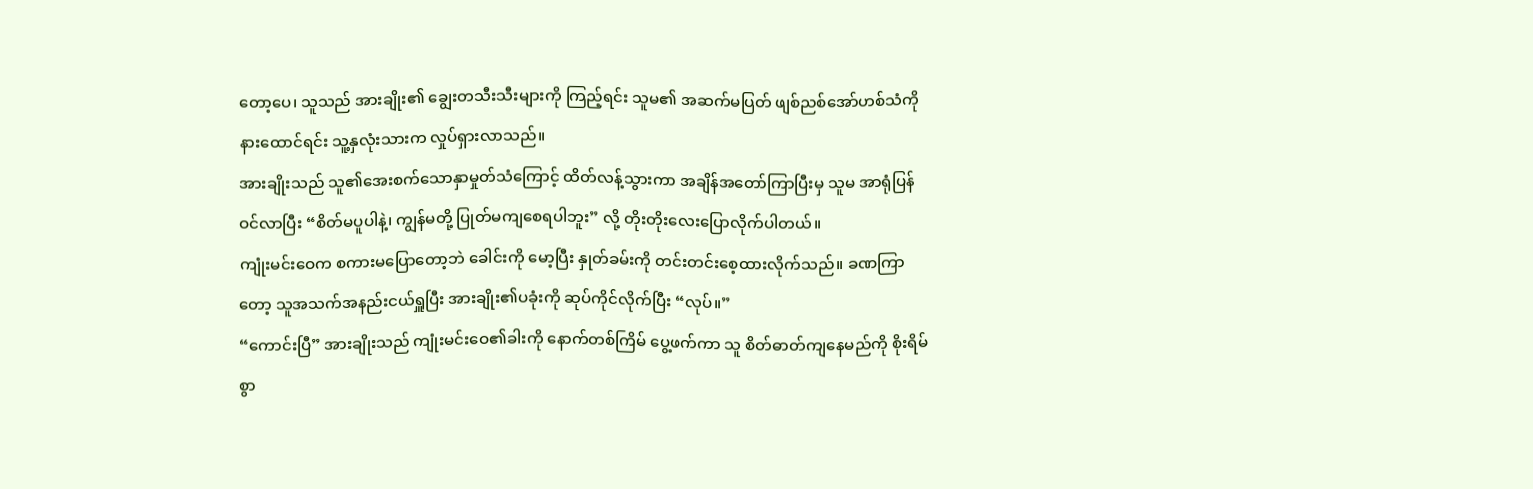တော့ပေ၊ သူသည် အားချိုး၏ ချွေးတသီးသီးများကို ကြည့်ရင်း သူမ၏ အဆက်မပြတ် ဖျစ်ညစ်အော်ဟစ်သံကို နားထောင်ရင်း သူ့နှလုံးသားက လှုပ်ရှားလာသည်။
အားချိုးသည် သူ၏အေးစက်သောနှာမှုတ်သံကြောင့် ထိတ်လန့်သွားကာ အချိန်အတော်ကြာပြီးမှ သူမ အာရုံပြန်ဝင်လာပြီး “စိတ်မပူပါနဲ့၊ ကျွန်မတို့ ပြုတ်မကျစေရပါဘူး” လို့ တိုးတိုးလေးပြောလိုက်ပါတယ်။
ကျုံးမင်းဝေက စကားမပြောတော့ဘဲ ခေါင်းကို မော့ပြီး နှုတ်ခမ်းကို တင်းတင်းစေ့ထားလိုက်သည်။ ခဏကြာတော့ သူအသက်အနည်းငယ်ရှူပြီး အားချိုး၏ပခုံးကို ဆုပ်ကိုင်လိုက်ပြီး “လုပ်။”
“ကောင်းပြီ” အားချိုးသည် ကျုံးမင်းဝေ၏ခါးကို နောက်တစ်ကြိမ် ပွေ့ဖက်ကာ သူ စိတ်ဓာတ်ကျနေမည်ကို စိုးရိမ်စွာ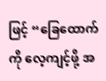ဖြင့် “ခြေထောက်ကို လေ့ကျင့်ဖို့ အ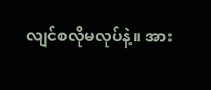လျင်စလိုမလုပ်နဲ့။ အား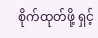စိုက်ထုတ်ဖို့ ရှင့်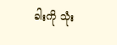ခါးကို သုံး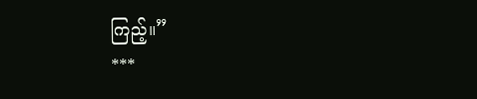ကြည့်။”
***